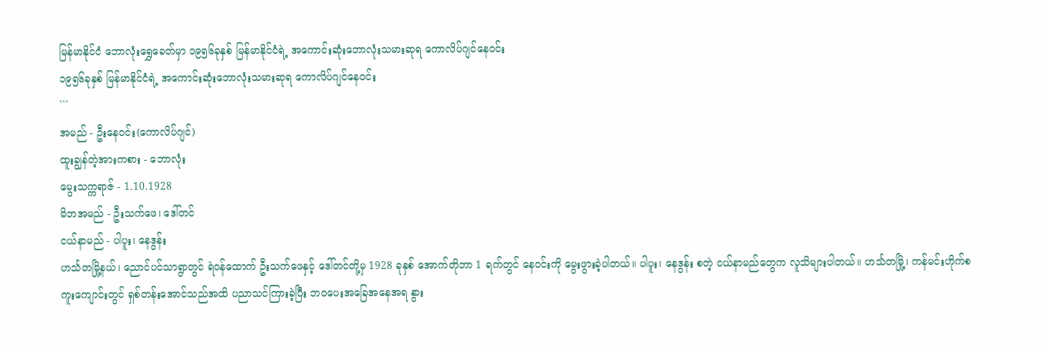မြန်မာနိုင်ငံ ဘောလုံးရွှေခေတ်မှာ ၁၉၅၆ခုနှစ် မြန်မာနိုင်ငံရဲ့ အကောင်းဆုံးဘောလုံးသမားဆုရ ကောလိပ်ဂျင်နေဝင်း
၁၉၅၆ခုနှစ် မြန်မာနိုင်ငံရဲ့ အကောင်းဆုံးဘောလုံးသမားဆုရ ကောလိပ်ဂျင်နေဝင်း
```
အမည် - ဦးနေဝင်း(ကောလိပ်ဂျင်)
ထူးချွန်တဲ့အားကစား - ဘောလုံး
မွေးသက္ကရာဇ် - 1.10.1928
မိဘအမည် - ဦးသက်ဖေ၊ ဒေါ်တင်
ငယ်နာမည် - ပါပူး၊ နေဒွန်း
ဟင်္သတမြို့နယ်၊ ညောင်ပင်သာရွာတွင် ရဲဝန်ထောက် ဦးသက်ဖေနှင့် ဒေါ်တင်တို့မှ 1928 ခုနှစ် အောက်တိုဘာ 1 ရက်တွင် နေဝင်းကို မွေးဖွားခဲ့ပါတယ်။ ပါပူး၊ နေဒွန်း စတဲ့ ငယ်နာမည်တွေက လူသိများပါတယ်။ ဟင်္သတမြို့၊ ကန်မင်းဟိုက်စကူးကျောင်းတွင် ရှစ်တန်းအောင်သည်အထိ ပညာသင်ကြားခဲ့ပြီး ဘဝပေးအခြေအနေအရ နွား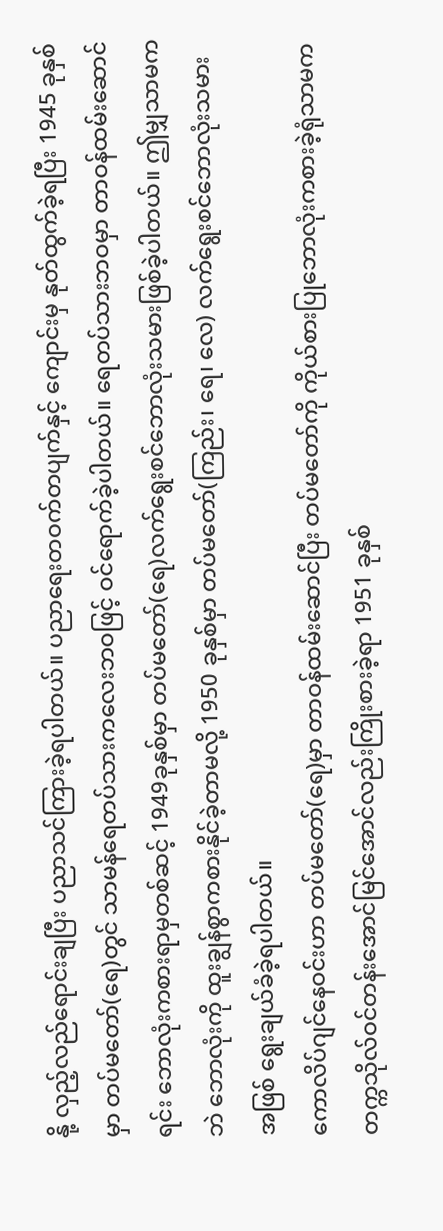နို့ လှည့်လည်ရောင်းချပြီး ပညာသင်ကြားခဲ့ရပါတယ်။ ပညာရေးတဝက်တပျက်နှင့် ကျောင်းမှ နုတ်ထွက်ခဲ့ရပြီး 1945 ခုနှစ်မှာ တပ်မတော်(ရေ)တွင် သာမန်ရေတပ်သားကလေးဘဝဖြင့် ဝင်ရောက်ခဲ့ပါတယ်။ ရေတပ်သားဘဝမှာ တာဝန်ထမ်းဆောင်ရင်း ဘောလုံးကစားရာမှတစ်ဆင့် 1949ခုနှစ်မှာ တပ်မတော်(ရေ)လက်ရွေးစင်ဘောလုံးသမားဖြစ်ခဲ့ပါတယ်။ ဤမျှသာမကဘဲ ဘောလုံးကို ထူးချွန်စွာကစားနိုင်ခဲ့တာမလို့ 1950 ခုနှစ်မှာ တပ်မတော်(ကြည်း၊ ရေ၊ လေ) လက်ရွေးစင်ဘောလုံးသမားအဖြစ် ရွေးချယ်ခံခဲ့ရပါတယ်။
ကောလိပ်ဂျင်နေဝင်းဟာ တပ်မတော်(ရေ)မှာ တာဝန်ထမ်းဆောင်ပြီး တပ်မတော်ကို ကိုယ်စားပြုဘောလုံးကစားခဲ့ရုံသာမက တက္ကသိုလ်ဝင်တန်းအောင်မြင်အောင်လည်းကြိုးစားခဲ့ရာ 1951 ခုနှစ်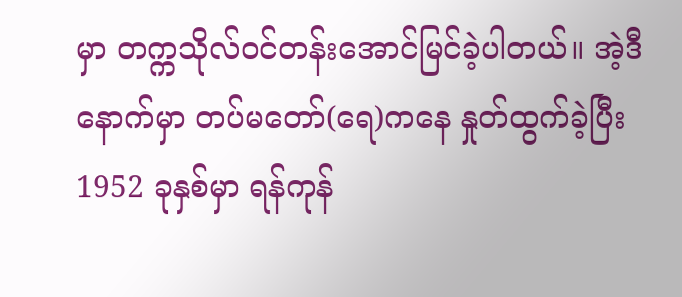မှာ တက္ကသိုလ်ဝင်တန်းအောင်မြင်ခဲ့ပါတယ်။ အဲ့ဒီနောက်မှာ တပ်မတော်(ရေ)ကနေ နှုတ်ထွက်ခဲ့ပြီး 1952 ခုနှစ်မှာ ရန်ကုန်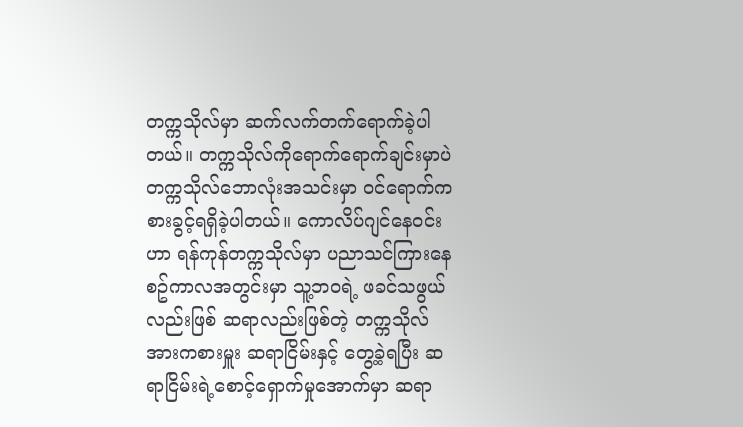တက္ကသိုလ်မှာ ဆက်လက်တက်ရောက်ခဲ့ပါတယ်။ တက္ကသိုလ်ကိုရောက်ရောက်ချင်းမှာပဲ တက္ကသိုလ်ဘောလုံးအသင်းမှာ ဝင်ရောက်ကစားခွင့်ရရှိခဲ့ပါတယ်။ ကောလိပ်ဂျင်နေဝင်းဟာ ရန်ကုန်တက္ကသိုလ်မှာ ပညာသင်ကြားနေစဥ်ကာလအတွင်းမှာ သူ့ဘဝရဲ့ ဖခင်သဖွယ်လည်းဖြစ် ဆရာလည်းဖြစ်တဲ့ တက္ကသိုလ်အားကစားမှူး ဆရာငြိမ်းနှင့် တွေ့ခဲ့ရပြီး ဆရာငြိမ်းရဲ့စောင့်ရှောက်မှုအောက်မှာ ဆရာ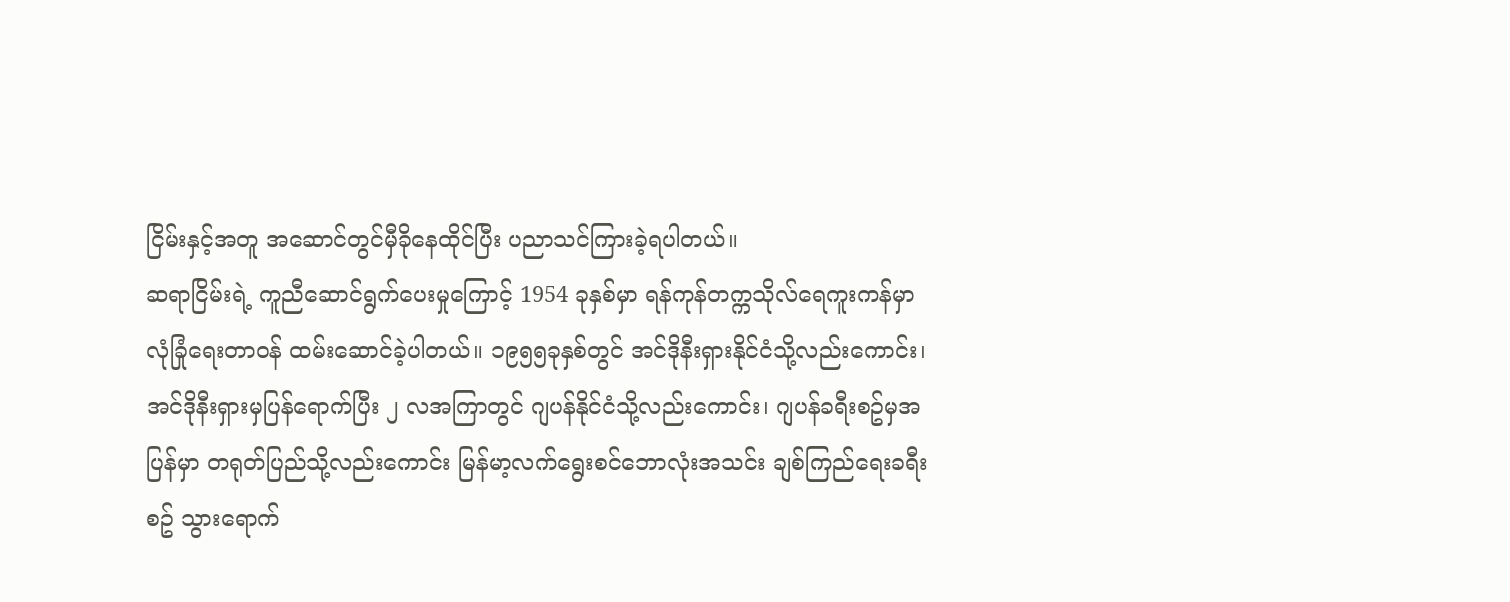ငြိမ်းနှင့်အတူ အဆောင်တွင်မှီခိုနေထိုင်ပြီး ပညာသင်ကြားခဲ့ရပါတယ်။
ဆရာငြိမ်းရဲ့ ကူညီဆောင်ရွက်ပေးမှုကြောင့် 1954 ခုနှစ်မှာ ရန်ကုန်တက္ကသိုလ်ရေကူးကန်မှာ လုံခြုံရေးတာဝန် ထမ်းဆောင်ခဲ့ပါတယ်။ ၁၉၅၅ခုနှစ်တွင် အင်ဒိုနီးရှားနိုင်ငံသို့လည်းကောင်း၊ အင်ဒိုနီးရှားမှပြန်ရောက်ပြီး ၂ လအကြာတွင် ဂျပန်နိုင်ငံသို့လည်းကောင်း၊ ဂျပန်ခရီးစဥ်မှအပြန်မှာ တရုတ်ပြည်သို့လည်းကောင်း မြန်မာ့လက်ရွေးစင်ဘောလုံးအသင်း ချစ်ကြည်ရေးခရီးစဥ် သွားရောက်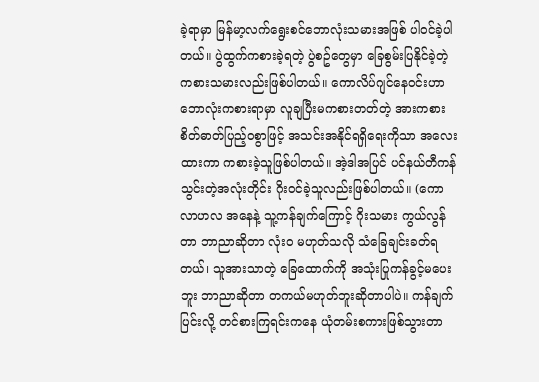ခဲ့ရာမှာ မြန်မာ့လက်ရွေးစင်ဘောလုံးသမားအဖြစ် ပါဝင်ခဲ့ပါတယ်။ ပွဲထွက်ကစားခဲ့ရတဲ့ ပွဲစဥ်တွေမှာ ခြေစွမ်းပြနိုင်ခဲ့တဲ့ ကစားသမားလည်းဖြစ်ပါတယ်။ ကောလိပ်ဂျင်နေဝင်းဟာ ဘောလုံးကစားရာမှာ လူချပြီးမကစားတတ်တဲ့ အားကစားစိတ်ဓာတ်ပြည့်ဝစွာဖြင့် အသင်းအနိုင်ရရှိရေးကိုသာ အလေးထားကာ ကစားခဲ့သူဖြစ်ပါတယ်။ အဲ့ဒါအပြင် ပင်နယ်တီကန်သွင်းတဲ့အလုံးတိုင်း ဂိုးဝင်ခဲ့သူလည်းဖြစ်ပါတယ်။ (ကောလာဟလ အနေနဲ့ သူ့ကန်ချက်ကြောင့် ဂိုးသမား ကွယ်လွန်တာ ဘာညာဆိုတာ လုံးဝ မဟုတ်သလို သံခြေချင်းခတ်ရတယ်၊ သူအားသာတဲ့ ခြေထောက်ကို အသုံးပြုကန်ခွင့်မပေးဘူး ဘာညာဆိုတာ တကယ်မဟုတ်ဘူးဆိုတာပါပဲ။ ကန်ချက်ပြင်းလို့ တင်စားကြရင်းကနေ ယုံတမ်းစကားဖြစ်သွားတာ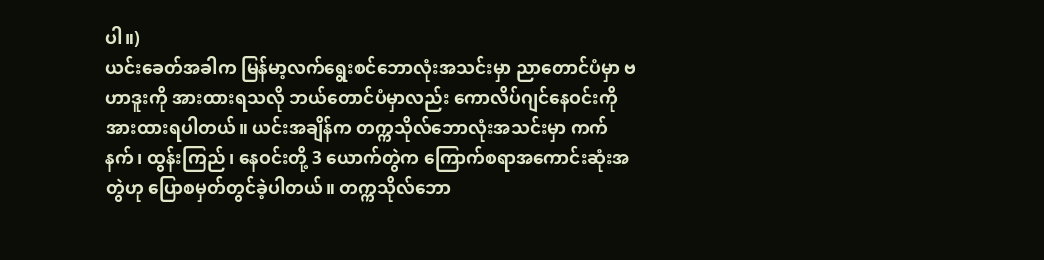ပါ။)
ယင်းခေတ်အခါက မြန်မာ့လက်ရွေးစင်ဘောလုံးအသင်းမှာ ညာတောင်ပံမှာ ဗဟာဒူးကို အားထားရသလို ဘယ်တောင်ပံမှာလည်း ကောလိပ်ဂျင်နေဝင်းကို အားထားရပါတယ်။ ယင်းအချိန်က တက္ကသိုလ်ဘောလုံးအသင်းမှာ ကက်နက်၊ ထွန်းကြည်၊ နေဝင်းတို့ 3 ယောက်တွဲက ကြောက်စရာအကောင်းဆုံးအတွဲဟု ပြောစမှတ်တွင်ခဲ့ပါတယ်။ တက္ကသိုလ်ဘော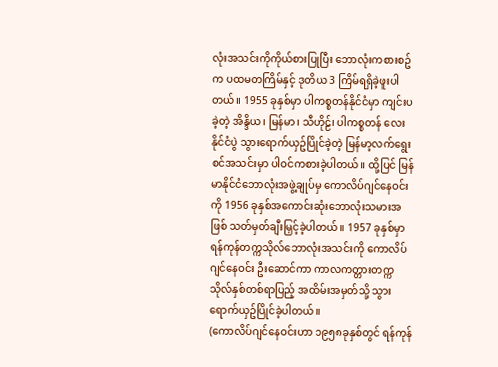လုံးအသင်းကိုကိုယ်စားပြုပြီး ဘောလုံးကစားစဥ်က ပထမတကြိမ်နှင့် ဒုတိယ 3 ကြိမ်ရရှိခဲ့ဖူးပါတယ်။ 1955 ခုနှစ်မှာ ပါကစ္စတန်နိုင်ငံမှာ ကျင်းပခဲ့တဲ့ အိန္ဒိယ၊ မြန်မာ၊ သီဟိုဠ်၊ ပါကစ္စတန် လေးနိုင်ငံပွဲ သွားရောက်ယှဥ်ပြိုင်ခဲ့တဲ့ မြန်မာ့လက်ရွေးစင်အသင်းမှာ ပါဝင်ကစားခဲ့ပါတယ်။ ထို့ပြင် မြန်မာနိုင်ငံဘောလုံးအဖွဲ့ချုပ်မှ ကောလိပ်ဂျင်နေဝင်းကို 1956 ခုနှစ်အကောင်းဆုံးဘောလုံးသမားအဖြစ် သတ်မှတ်ချီးမြှင့်ခဲ့ပါတယ်။ 1957 ခုနှစ်မှာ ရန်ကုန်တက္ကသိုလ်ဘောလုံးအသင်းကို ကောလိပ်ဂျင်နေဝင်း ဦးဆောင်ကာ ကာလကတ္တားတက္ကသိုလ်နှစ်တစ်ရာပြည့် အထိမ်းအမှတ်သို့ သွားရောက်ယှဥ်ပြိုင်ခဲ့ပါတယ်။
(ကောလိပ်ဂျင်နေဝင်းဟာ ၁၉၅၈ခုနှစ်တွင် ရန်ကုန်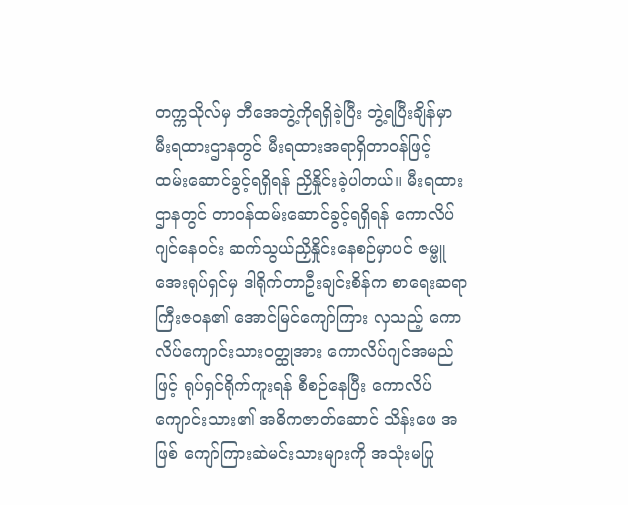တက္ကသိုလ်မှ ဘီအေဘွဲ့ကိုရရှိခဲ့ပြီး ဘွဲ့ရပြီးချိန်မှာ မီးရထားဌာနတွင် မီးရထားအရာရှိတာဝန်ဖြင့် ထမ်းဆောင်ခွင့်ရရှိရန် ညှိနှိုင်းခဲ့ပါတယ်။ မီးရထားဌာနတွင် တာဝန်ထမ်းဆောင်ခွင့်ရရှိရန် ကောလိပ်ဂျင်နေဝင်း ဆက်သွယ်ညှိနှိုင်းနေစဉ်မှာပင် ဇမ္ဗူအေးရုပ်ရှင်မှ ဒါရိုက်တာဦးချင်းစိန်က စာရေးဆရာကြီးဇဝန၏ အောင်မြင်ကျော်ကြား လှသည့် ကောလိပ်ကျောင်းသားဝတ္ထုအား ကောလိပ်ဂျင်အမည်ဖြင့် ရုပ်ရှင်ရိုက်ကူးရန် စီစဉ်နေပြီး ကောလိပ်ကျောင်းသား၏ အဓိကဇာတ်ဆောင် သိန်းဖေ အဖြစ် ကျော်ကြားဆဲမင်းသားများကို အသုံးမပြု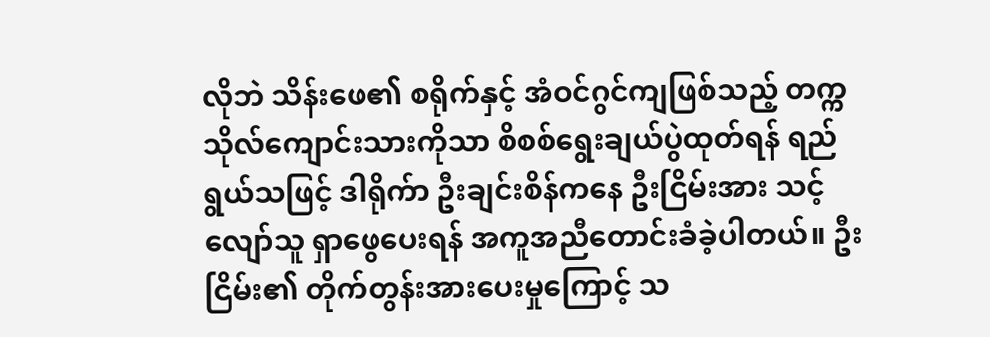လိုဘဲ သိန်းဖေ၏ စရိုက်နှင့် အံဝင်ဂွင်ကျဖြစ်သည့် တက္ကသိုလ်ကျောင်းသားကိုသာ စိစစ်ရွေးချယ်ပွဲထုတ်ရန် ရည်ရွယ်သဖြင့် ဒါရိုက်ာ ဦးချင်းစိန်ကနေ ဦးငြိမ်းအား သင့်လျော်သူ ရှာဖွေပေးရန် အကူအညီတောင်းခံခဲ့ပါတယ်။ ဦးငြိမ်း၏ တိုက်တွန်းအားပေးမှုကြောင့် သ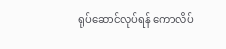ရုပ်ဆောင်လုပ်ရန် ကောလိပ်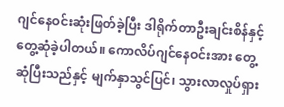ဂျင်နေဝင်းဆုံးဖြတ်ခဲ့ပြီး ဒါရိုက်တာဦးချင်းစိန်နှင့် တွေ့ဆုံခဲ့ပါတယ်။ ကောလိပ်ဂျင်နေဝင်းအား တွေ့ဆုံပြီးသည်နှင့် မျက်နှာသွင်ပြင်၊ သွားလာလှုပ်ရှား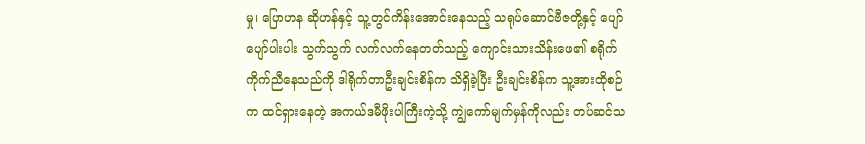မှု၊ ပြောဟန ဆိုဟန်နှင့် သူ့တွင်ကိန်းအောင်းနေသည့် သရုပ်ဆောင်ဗီဇတို့နှင့် ပျော်ပျော်ပါးပါး သွက်သွက် လက်လက်နေတတ်သည့် ကျောင်းသားသိန်းဖေ၏ စရိုက် ကိုက်ညီနေသည်ကို ဒါရိုက်တာဦးချင်းစိန်က သိရှိခဲ့ပြီး ဦးချင်းစိန်က သူ့အားထိုစဉ်က ထင်ရှားနေတဲ့ အကယ်ဒမီဖိုးပါကြီးကဲ့သို့ ကျွဲကော်မျက်မှန်ကိုလည်း တပ်ဆင်သ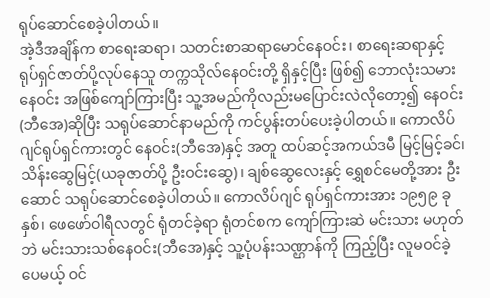ရုပ်ဆောင်စေခဲ့ပါတယ်။
အဲ့ဒီအချိန်က စာရေးဆရာ၊ သတင်းစာဆရာမောင်နေဝင်း၊ စာရေးဆရာနှင့် ရုပ်ရှင်ဇာတ်ပို့လုပ်နေသူ တက္ကသိုလ်နေဝင်းတို့ ရှိနှင့်ပြီး ဖြစ်၍ ဘောလုံးသမားနေဝင်း အဖြစ်ကျော်ကြားပြီး သူ့အမည်ကိုလည်းမပြောင်းလဲလိုတော့၍ နေဝင်း(ဘီအေ)ဆိုပြီး သရုပ်ဆောင်နာမည်ကို ကင်ပွန်းတပ်ပေးခဲ့ပါတယ်။ ကောလိပ်ဂျင်ရုပ်ရှင်ကားတွင် နေဝင်း(ဘီအေ)နှင့် အတူ ထပ်ဆင့်အကယ်ဒမီ မြင့်မြင့်ခင်၊ သိန်းဆွေမြင့်(ယခုဇာတ်ပို့ ဦးဝင်းဆွေ)၊ ချစ်ဆွေလေးနှင့် ရွှေစင်မေတို့အား ဦးဆောင် သရုပ်ဆောင်စေခဲ့ပါတယ်။ ကောလိပ်ဂျင် ရုပ်ရှင်ကားအား ၁၉၅၉ ခုနှစ်၊ ဖေဖော်ဝါရီလတွင် ရုံတင်ခဲ့ရာ ရုံတင်စက ကျော်ကြားဆဲ မင်းသား မဟုတ်ဘဲ မင်းသားသစ်နေဝင်း(ဘီအေ)နှင့် သူ့ပုံပန်းသဏ္ဌာန်ကို ကြည့်ပြီး လူမဝင်ခဲ့ပေမယ့် ဝင်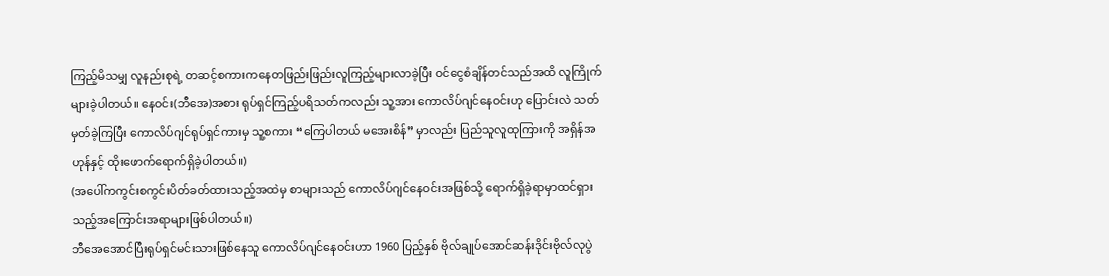ကြည့်မိသမျှ လူနည်းစုရဲ့ တဆင့်စကားကနေတဖြည်းဖြည်းလူကြည့်များလာခဲ့ပြီး ဝင်ငွေစံချိန်တင်သည်အထိ လူကြိုက်များခဲ့ပါတယ်။ နေဝင်း(ဘီအေ)အစား ရုပ်ရှင်ကြည့်ပရိသတ်ကလည်း သူ့အား ကောလိပ်ဂျင်နေဝင်းဟု ပြောင်းလဲ သတ်မှတ်ခဲ့ကြပြီး ကောလိပ်ဂျင်ရုပ်ရှင်ကားမှ သူ့စကား “ကြေပါတယ် မအေးစိန်” မှာလည်း ပြည်သူလူထုကြားကို အရှိန်အဟုန်နှင့် ထိုးဖောက်ရောက်ရှိခဲ့ပါတယ်။)
(အပေါ်ကကွင်းစကွင်းပိတ်ခတ်ထားသည့်အထဲမှ စာများသည် ကောလိပ်ဂျင်နေဝင်းအဖြစ်သို့ ရောက်ရှိခဲ့ရာမှာထင်ရှားသည့်အကြောင်းအရာများဖြစ်ပါတယ်။)
ဘီအေအောင်ပြီးရုပ်ရှင်မင်းသားဖြစ်နေသူ ကောလိပ်ဂျင်နေဝင်းဟာ 1960 ပြည့်နှစ် ဗိုလ်ချုပ်အောင်ဆန်းဒိုင်းဗိုလ်လုပွဲ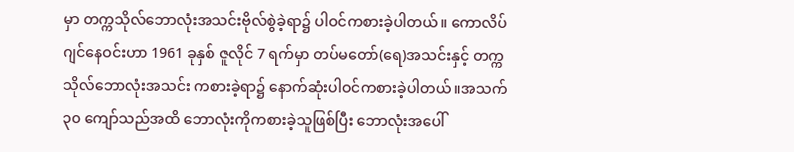မှာ တက္ကသိုလ်ဘောလုံးအသင်းဗိုလ်စွဲခဲ့ရာ၌ ပါဝင်ကစားခဲ့ပါတယ်။ ကောလိပ်ဂျင်နေဝင်းဟာ 1961 ခုနှစ် ဇူလိုင် 7 ရက်မှာ တပ်မတော်(ရေ)အသင်းနှင့် တက္ကသိုလ်ဘောလုံးအသင်း ကစားခဲ့ရာ၌ နောက်ဆုံးပါဝင်ကစားခဲ့ပါတယ်။အသက် ၃၀ ကျော်သည်အထိ ဘောလုံးကိုကစားခဲ့သူဖြစ်ပြီး ဘောလုံးအပေါ်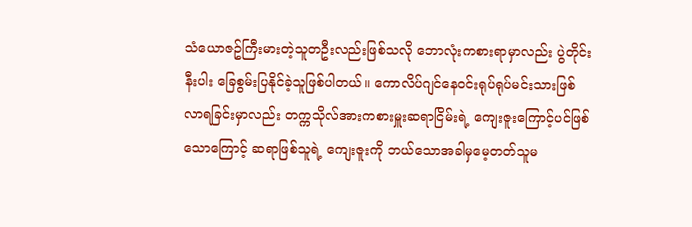သံယောဇဥ်ကြီးမားတဲ့သူတဦးလည်းဖြစ်သလို ဘောလုံးကစားရာမှာလည်း ပွဲတိုင်းနီးပါး ခြေစွမ်းပြနိုင်ခဲ့သူဖြစ်ပါတယ်။ ကောလိပ်ဂျင်နေဝင်းရုပ်ရုပ်မင်းသားဖြစ်လာရခြင်းမှာလည်း တက္ကသိုလ်အားကစားမှူးဆရာငြိမ်းရဲ့ ကျေးဇူးကြောင့်ပင်ဖြစ်သောကြောင့် ဆရာဖြစ်သူရဲ့ ကျေးဇူးကို ဘယ်သောအခါမှမေ့တတ်သူမ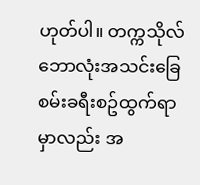ဟုတ်ပါ။ တက္ကသိုလ်ဘောလုံးအသင်းခြေစမ်းခရီးစဥ်ထွက်ရာမှာလည်း အ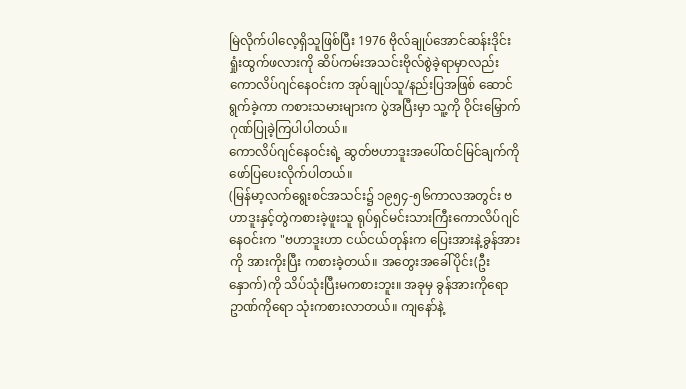မြဲလိုက်ပါလေ့ရှိသူဖြစ်ပြီး 1976 ဗိုလ်ချုပ်အောင်ဆန်းဒိုင်းရှုံးထွက်ဖလားကို ဆိပ်ကမ်းအသင်းဗိုလ်စွဲခဲ့ရာမှာလည်း ကောလိပ်ဂျင်နေဝင်းက အုပ်ချုပ်သူ/နည်းပြအဖြစ် ဆောင်ရွက်ခဲ့ကာ ကစားသမားများက ပွဲအပြီးမှာ သူ့ကို ဝိုင်းမြှောက်ဂုဏ်ပြုခဲ့ကြပါပါတယ်။
ကောလိပ်ဂျင်နေဝင်းရဲ့ ဆွတ်ဗဟာဒူးအပေါ်ထင်မြင်ချက်ကို ဖော်ပြပေးလိုက်ပါတယ်။
(မြန်မာ့လက်ရွေးစင်အသင်း၌ ၁၉၅၄-၅၆ကာလအတွင်း ဗဟာဒူးနှင့်တွဲကစားခဲ့ဖူးသူ ရုပ်ရှင်မင်းသားကြီးကောလိပ်ဂျင်နေဝင်းက "ဗဟာဒူးဟာ ငယ်ငယ်တုန်းက ပြေးအားနဲ့ခွန်အားကို အားကိုးပြီး ကစားခဲ့တယ်။ အတွေးအခေါ်ပိုင်း(ဦးနှောက်)ကို သိပ်သုံးပြီးမကစားဘူး။ အခုမှ ခွန်အားကိုရော ဥာဏ်ကိုရော သုံးကစားလာတယ်။ ကျနော်နဲ့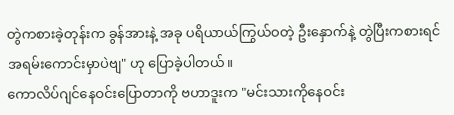တွဲကစားခဲ့တုန်းက ခွန်အားနဲ့ အခု ပရိယာယ်ကြွယ်ဝတဲ့ ဦးနှောက်နဲ့ တွဲပြီးကစားရင် အရမ်းကောင်းမှာပဲဗျ" ဟု ပြောခဲ့ပါတယ်။
ကောလိပ်ဂျင်နေဝင်းပြောတာကို ဗဟာဒူးက "မင်းသားကိုနေဝင်း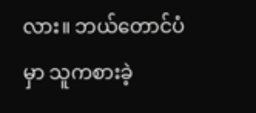လား။ ဘယ်တောင်ပံမှာ သူကစားခဲ့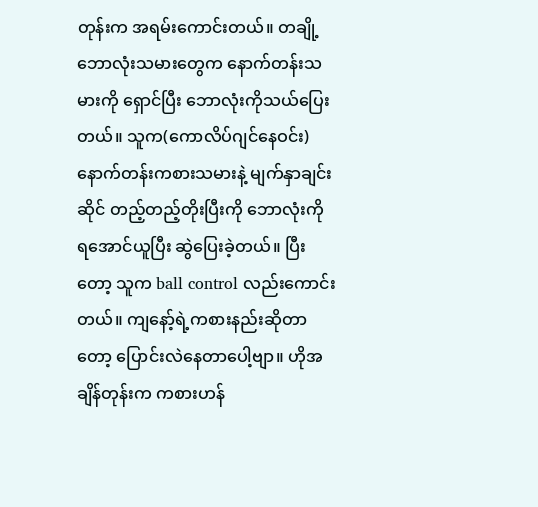တုန်းက အရမ်းကောင်းတယ်။ တချို့ဘောလုံးသမားတွေက နောက်တန်းသမားကို ရှောင်ပြီး ဘောလုံးကိုသယ်ပြေးတယ်။ သူက(ကောလိပ်ဂျင်နေဝင်း) နောက်တန်းကစားသမားနဲ့ မျက်နှာချင်းဆိုင် တည့်တည့်တိုးပြီးကို ဘောလုံးကို ရအောင်ယူပြီး ဆွဲပြေးခဲ့တယ်။ ပြီးတော့ သူက ball control လည်းကောင်းတယ်။ ကျနော့်ရဲ့ကစားနည်းဆိုတာတော့ ပြောင်းလဲနေတာပေါ့ဗျာ။ ဟိုအချိန်တုန်းက ကစားဟန်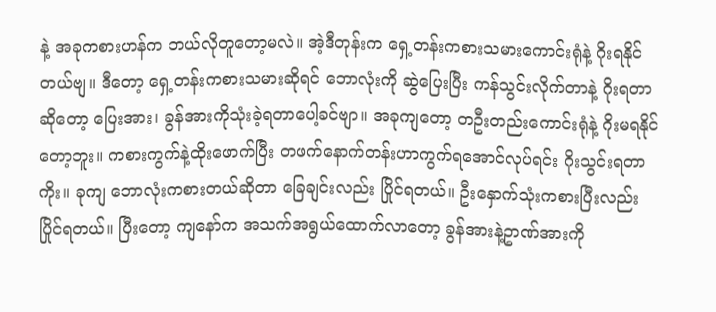နဲ့ အခုကစားဟန်က ဘယ်လိုတူတော့မလဲ။ အဲ့ဒီတုန်းက ရှေ့တန်းကစားသမားကောင်းရုံနဲ့ ဂိုးရနိုင်တယ်ဗျ။ ဒီတော့ ရှေ့တန်းကစားသမားဆိုရင် ဘောလုံးကို ဆွဲပြေးပြီး ကန်သွင်းလိုက်တာနဲ့ ဂိုးရတာဆိုတော့ ပြေးအား၊ ခွန်အားကိုသုံးခဲ့ရတာပေါ့ခင်ဗျာ။ အခုကျတော့ တဦးတည်းကောင်းရုံနဲ့ ဂိုးမရနိုင်တော့ဘူး။ ကစားကွက်နဲ့ထိုးဖောက်ပြီး တဖက်နောက်တန်းဟာကွက်ရအောင်လုပ်ရင်း ဂိုးသွင်းရတာကိုး။ ခုကျ ဘောလုံးကစားတယ်ဆိုတာ ခြေချင်းလည်း ပြိုင်ရတယ်။ ဦးနှောက်သုံးကစားပြီးလည်း ပြိုင်ရတယ်။ ပြီးတော့ ကျနော်က အသက်အရွယ်ထောက်လာတော့ ခွန်အားနဲ့ဥာဏ်အားကို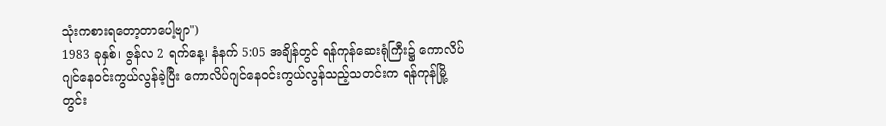သုံးကစားရတော့တာပေါ့ဗျာ")
1983 ခုနှစ်၊ ဇွန်လ 2 ရက်နေ့၊ နံနက် 5:05 အချိန်တွင် ရန်ကုန်ဆေးရုံကြီး၌ ကောလိပ်ဂျင်နေဝင်းကွယ်လွန်ခဲ့ပြီး ကောလိပ်ဂျင်နေဝင်းကွယ်လွန်သည့်သတင်းက ရန်ကုန်မြို့တွင်း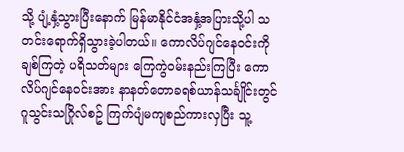သို့ ပျံ့နှံ့သွားပြီးနောက် မြန်မာနိုင်ငံအနှံ့အပြားသို့ပါ သတင်းရောက်ရှိသွားခဲ့ပါတယ်။ ကောလိပ်ဂျင်နေဝင်းကို ချစ်ကြတဲ့ ပရိသတ်များ ကြေကွဲဝမ်းနည်းကြပြီး ကောလိပ်ဂျင်နေဝင်းအား နာနတ်တောခရစ်ယာန်သင်္ချိုင်းတွင် ဂူသွင်းသဂြိုလ်စဥ် ကြက်ပျံမကျစည်ကားလှပြီး သူ့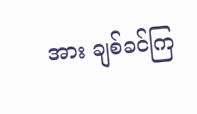အား ချစ်ခင်ကြ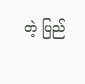တဲ့ ပြည်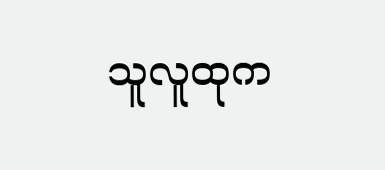သူလူထုက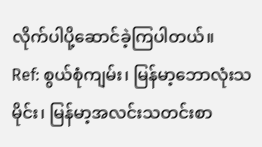လိုက်ပါပို့ဆောင်ခဲ့ကြပါတယ်။
Ref: စွယ်စုံကျမ်း၊ မြန်မာ့ဘောလုံးသမိုင်း၊ မြန်မာ့အလင်းသတင်းစာ